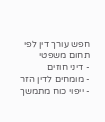חפש עורך דין לפי תחום משפטי
- דיני חוזים
- מומחים לדין הזר
- ייפוי כוח מתמשך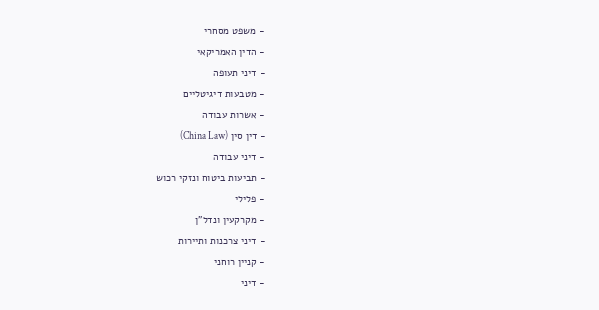- משפט מסחרי
- הדין האמריקאי
- דיני תעופה
- מטבעות דיגיטליים
- אשרות עבודה
- דין סין (China Law)
- דיני עבודה
- תביעות ביטוח ונזקי רכוש
- פלילי
- מקרקעין ונדל"ן
- דיני צרכנות ותיירות
- קניין רוחני
- דיני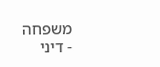משפחה
- דיני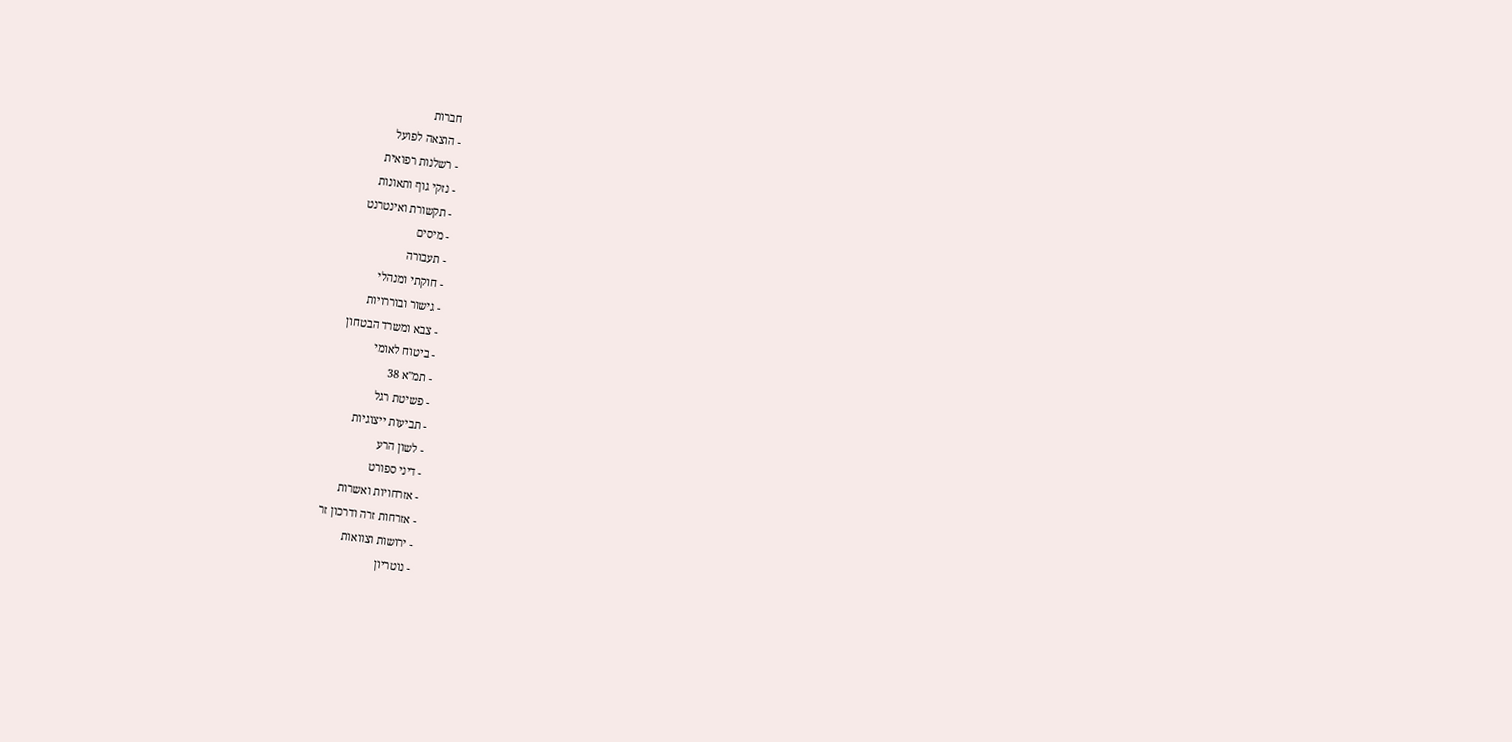חברות
- הוצאה לפועל
- רשלנות רפואית
- נזקי גוף ותאונות
- תקשורת ואינטרנט
- מיסים
- תעבורה
- חוקתי ומנהלי
- גישור ובוררויות
- צבא ומשרד הבטחון
- ביטוח לאומי
- תמ"א 38
- פשיטת רגל
- תביעות ייצוגיות
- לשון הרע
- דיני ספורט
- אזרחויות ואשרות
- אזרחות זרה ודרכון זר
- ירושות וצוואות
- נוטריון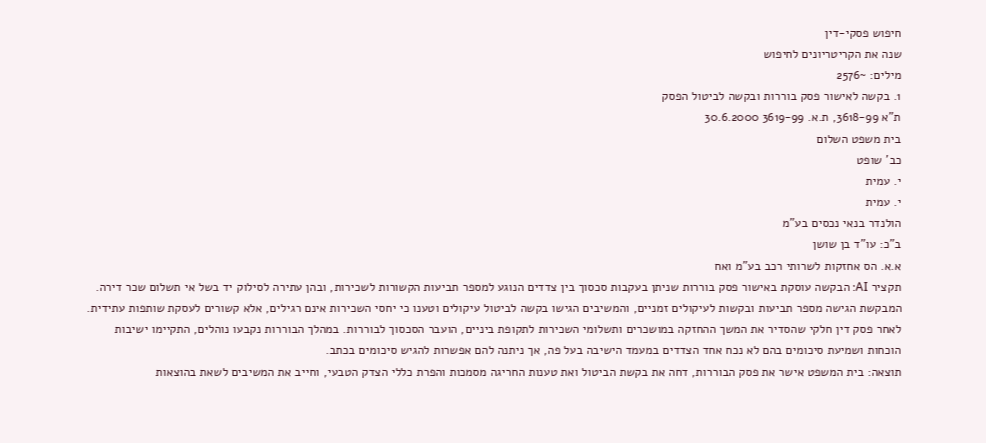חיפוש פסקי-דין
שנה את הקריטריונים לחיפוש
מילים: ~2576
1. בקשה לאישור פסק בוררות ובקשה לביטול הפסק
ת"א 3618-99, ת.א. 3619-99 30.6.2000
בית משפט השלום
כב' שופט
י. עמית
י. עמית
הולנדר בנאי נכסים בע"מ
ב"כ: עו"ד בן שושן
א.א. הס אחזקות לשרותי רכב בע"מ ואח
תקציר AI: הבקשה עוסקת באישור פסק בוררות שניתן בעקבות סכסוך בין צדדים הנוגע למספר תביעות הקשורות לשכירות, ובהן עתירה לסילוק יד בשל אי תשלום שכר דירה. המבקשת הגישה מספר תביעות ובקשות לעיקולים זמניים, והמשיבים הגישו בקשה לביטול עיקולים וטענו כי יחסי השכירות אינם רגילים, אלא קשורים לעסקת שותפות עתידית. לאחר פסק דין חלקי שהסדיר את המשך ההחזקה במושכרים ותשלומי השכירות לתקופת ביניים, הועבר הסכסוך לבוררות. במהלך הבוררות נקבעו נוהלים, התקיימו ישיבות הוכחות ושמיעת סיכומים בהם לא נכח אחד הצדדים במעמד הישיבה בעל פה, אך ניתנה להם אפשרות להגיש סיכומים בכתב.
תוצאה: בית המשפט אישר את פסק הבוררות, דחה את בקשת הביטול ואת טענות החריגה מסמכות והפרת כללי הצדק הטבעי, וחייב את המשיבים לשאת בהוצאות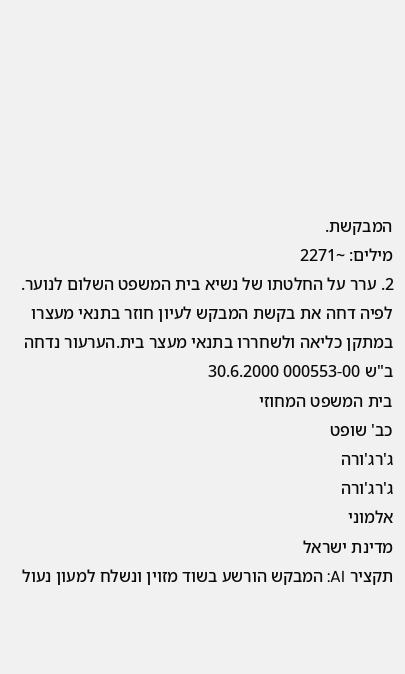המבקשת.
מילים: ~2271
2. ערר על החלטתו של נשיא בית המשפט השלום לנוער. לפיה דחה את בקשת המבקש לעיון חוזר בתנאי מעצרו במתקן כליאה ולשחררו בתנאי מעצר בית.הערעור נדחה
ב"ש 000553-00 30.6.2000
בית המשפט המחוזי
כב' שופט
ג'רג'ורה
ג'רג'ורה
אלמוני
מדינת ישראל
תקציר AI: המבקש הורשע בשוד מזוין ונשלח למעון נעול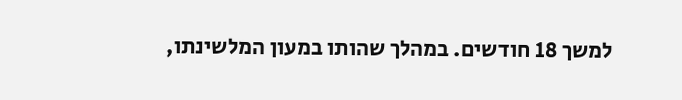למשך 18 חודשים. במהלך שהותו במעון המלשינתו,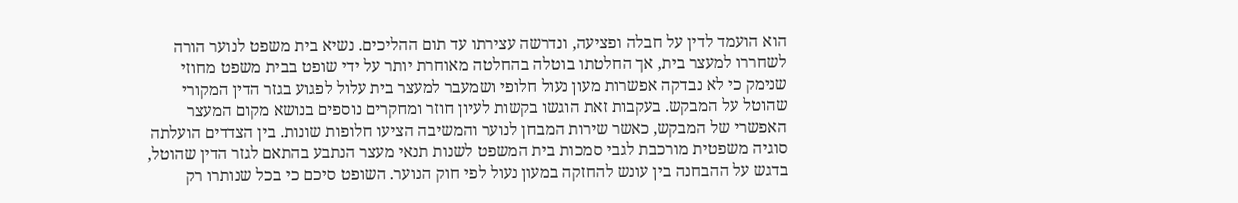הוא הועמד לדין על חבלה ופציעה, ונדרשה עצירתו עד תום ההליכים. נשיא בית משפט לנוער הורה לשחררו למעצר בית, אך החלטתו בוטלה בהחלטה מאוחרת יותר על ידי שופט בבית משפט מחוזי שנימק כי לא נבדקה אפשרות מעון נעול חלופי ושמעבר למעצר בית עלול לפגוע בגזר הדין המקורי שהוטל על המבקש. בעקבות זאת הוגשו בקשות לעיון חוזר ומחקרים נוספים בנושא מקום המעצר האפשרי של המבקש, כאשר שירות המבחן לנוער והמשיבה הציעו חלופות שונות. בין הצדדים הועלתה סוגיה משפטית מורכבת לגבי סמכות בית המשפט לשנות תנאי מעצר הנתבע בהתאם לגזר הדין שהוטל, בדגש על ההבחנה בין עונש להחזקה במעון נעול לפי חוק הנוער. השופט סיכם כי בכל שנותרו רק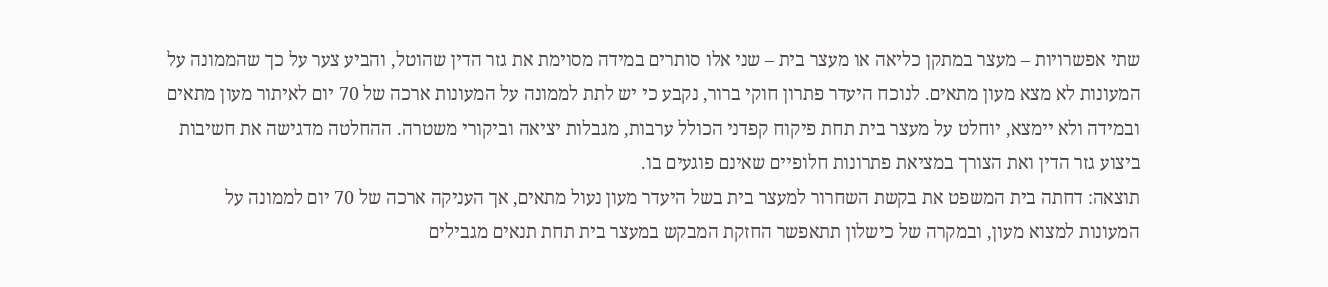שתי אפשרויות – מעצר במתקן כליאה או מעצר בית – שני אלו סותרים במידה מסוימת את גזר הדין שהוטל, והביע צער על כך שהממונה על המעונות לא מצא מעון מתאים. לנוכח היעדר פתרון חוקי ברור, נקבע כי יש לתת לממונה על המעונות ארכה של 70 יום לאיתור מעון מתאים ובמידה ולא יימצא, יוחלט על מעצר בית תחת פיקוח קפדני הכולל ערבות, מגבלות יציאה וביקורי משטרה. ההחלטה מדגישה את חשיבות ביצוע גזר הדין ואת הצורך במציאת פתרונות חלופיים שאינם פוגעים בו.
תוצאה: דחתה בית המשפט את בקשת השחרור למעצר בית בשל היעדר מעון נעול מתאים, אך העניקה ארכה של 70 יום לממונה על המעונות למצוא מעון, ובמקרה של כישלון תתאפשר החזקת המבקש במעצר בית תחת תנאים מגבילים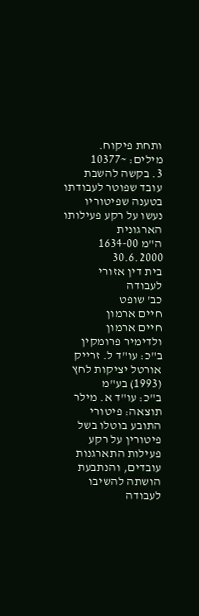ותחת פיקוח.
מילים: ~10377
3. בקשה להשבת עובד שפוטר לעבודתו בטענה שפיטוריו נעשו על רקע פעילותו הארגונית
ה"מ 1634-00 30.6.2000
בית דין אזורי לעבודה
כב' שופט
חיים ארמון
חיים ארמון
ולדימיר פרומקין
ב"כ: עו"ד ל. זרייק
אורטל יציקות לחץ (1993) בע"מ
ב"כ: עו"ד א. מילר
תוצאה: פיטורי התובע בוטלו בשל פיטורין על רקע פעילות התארגנות עובדים, והנתבעת הושתה להשיבו לעבודה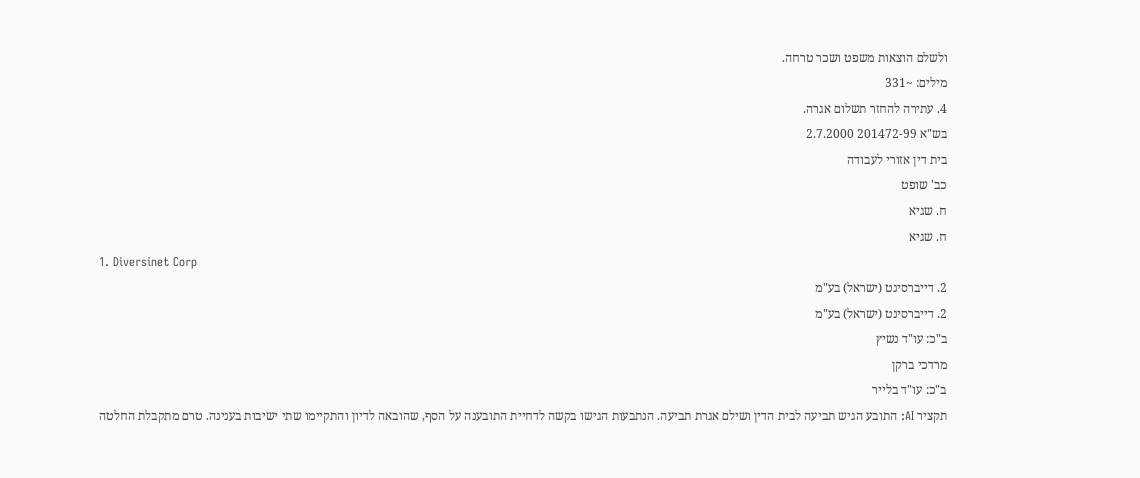ולשלם הוצאות משפט ושכר טרחה.
מילים: ~331
4. עתירה להחזר תשלום אגרה.
בש"א 201472-99 2.7.2000
בית דין אזורי לעבודה
כב' שופט
ח. שגיא
ח. שגיא
1. Diversinet Corp
2. דייברסינט (ישראל) בע"מ
2. דייברסינט (ישראל) בע"מ
ב"כ: עו"ד נשיץ
מרדכי ברקן
ב"כ: עו"ד בלייר
תקציר AI: התובע הגיש תביעה לבית הדין ושילם אגרת תביעה. הנתבעות הגישו בקשה לדחיית התובענה על הסף, שהובאה לדיון והתקיימו שתי ישיבות בענינה. טרם מתקבלת החלטה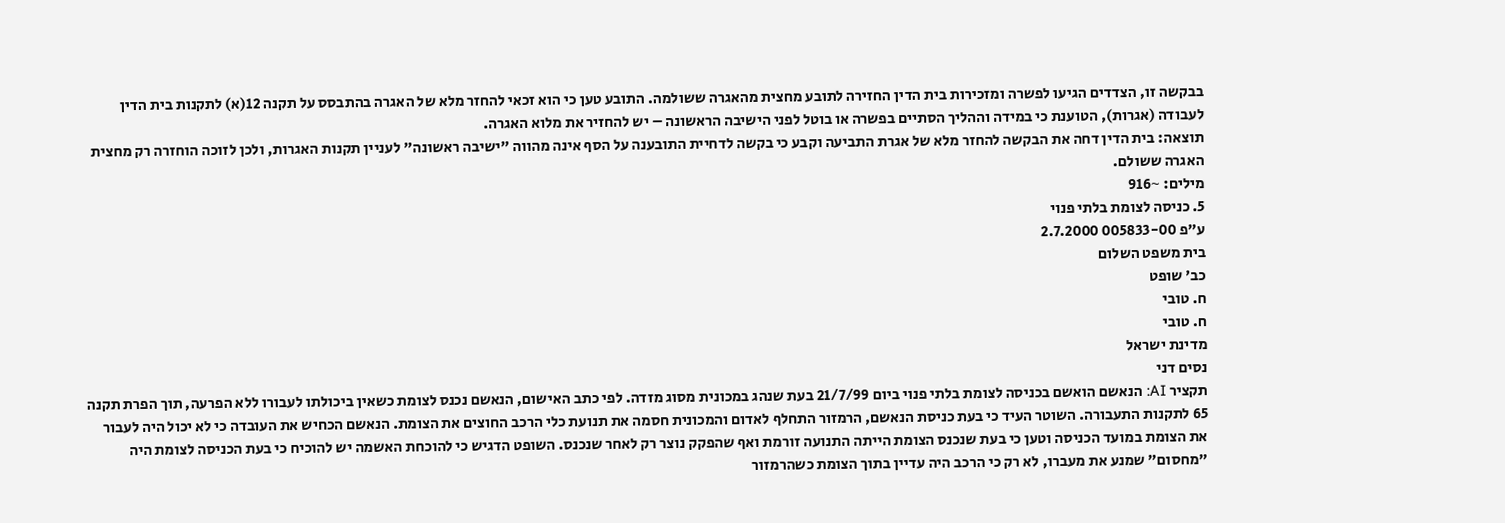בבקשה זו, הצדדים הגיעו לפשרה ומזכירות בית הדין החזירה לתובע מחצית מהאגרה ששולמה. התובע טען כי הוא זכאי להחזר מלא של האגרה בהתבסס על תקנה 12(א) לתקנות בית הדין לעבודה (אגרות), הטוענת כי במידה וההליך הסתיים בפשרה או בוטל לפני הישיבה הראשונה – יש להחזיר את מלוא האגרה.
תוצאה: בית הדין דחה את הבקשה להחזר מלא של אגרת התביעה וקבע כי בקשה לדחיית התובענה על הסף אינה מהווה "ישיבה ראשונה" לעניין תקנות האגרות, ולכן לזוכה הוחזרה רק מחצית האגרה ששולם.
מילים: ~916
5. כניסה לצומת בלתי פנוי
ע"פ 005833-00 2.7.2000
בית משפט השלום
כב' שופט
ח. טובי
ח. טובי
מדינת ישראל
נסים דני
תקציר AI: הנאשם הואשם בכניסה לצומת בלתי פנוי ביום 21/7/99 בעת שנהג במכונית מסוג מזדה. לפי כתב האישום, הנאשם נכנס לצומת כשאין ביכולתו לעבורו ללא הפרעה, תוך הפרת תקנה 65 לתקנות התעבורה. השוטר העיד כי בעת כניסת הנאשם, הרמזור התחלף לאדום והמכונית חסמה את תנועת כלי הרכב החוצים את הצומת. הנאשם הכחיש את העובדה כי לא יכול היה לעבור את הצומת במועד הכניסה וטען כי בעת שנכנס הצומת הייתה התנועה זורמת ואף שהפקק נוצר רק לאחר שנכנס. השופט הדגיש כי להוכחת האשמה יש להוכיח כי בעת הכניסה לצומת היה "מחסום" שמנע את מעברו, לא רק כי הרכב היה עדיין בתוך הצומת כשהרמזור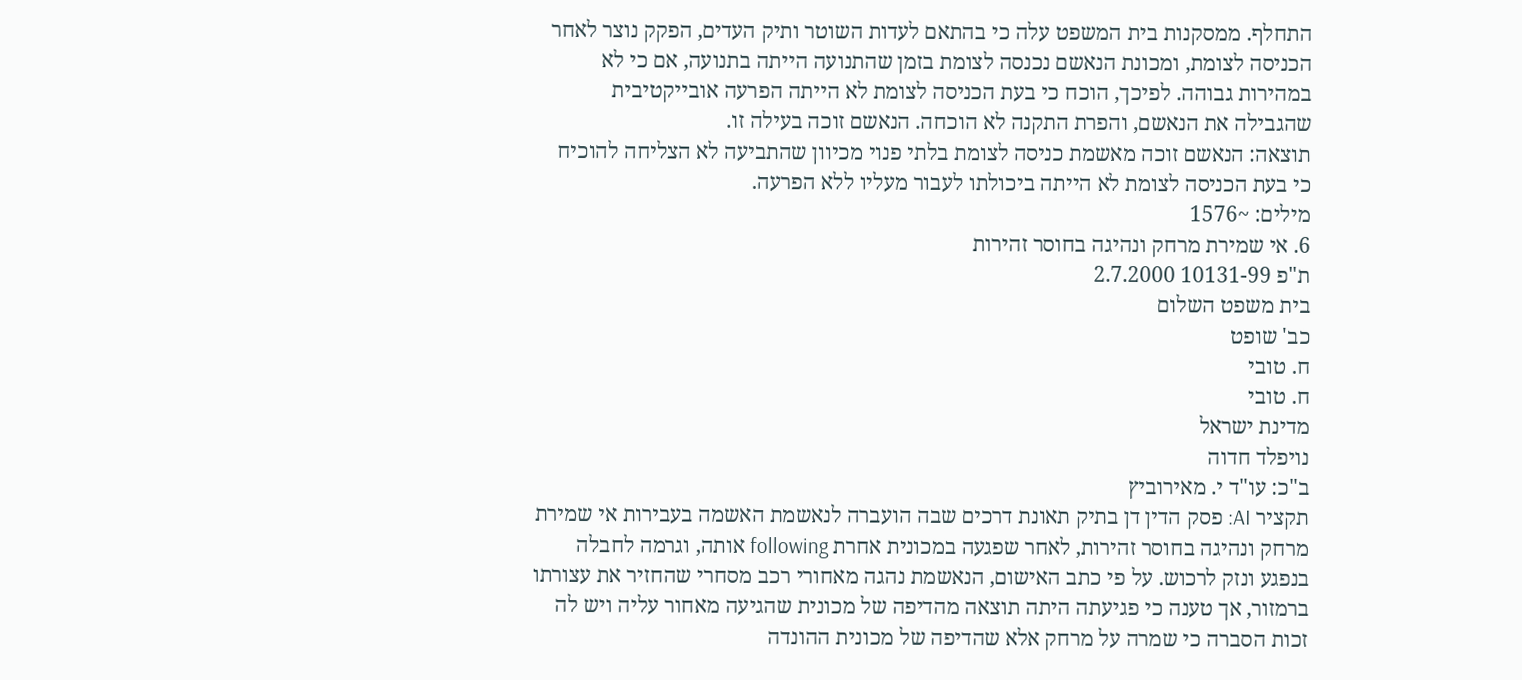התחלף. ממסקנות בית המשפט עלה כי בהתאם לעדות השוטר ותיק העדים, הפקק נוצר לאחר הכניסה לצומת, ומכונת הנאשם נכנסה לצומת בזמן שהתנועה הייתה בתנועה, אם כי לא במהירות גבוהה. לפיכך, הוכח כי בעת הכניסה לצומת לא הייתה הפרעה אובייקטיבית שהגבילה את הנאשם, והפרת התקנה לא הוכחה. הנאשם זוכה בעילה זו.
תוצאה: הנאשם זוכה מאשמת כניסה לצומת בלתי פנוי מכיוון שהתביעה לא הצליחה להוכיח כי בעת הכניסה לצומת לא הייתה ביכולתו לעבור מעליו ללא הפרעה.
מילים: ~1576
6. אי שמירת מרחק ונהיגה בחוסר זהירות
ת"פ 10131-99 2.7.2000
בית משפט השלום
כב' שופט
ח. טובי
ח. טובי
מדינת ישראל
נויפלד חדוה
ב"כ: עו"ד י. מאירוביץ
תקציר AI: פסק הדין דן בתיק תאונת דרכים שבה הועברה לנאשמת האשמה בעבירות אי שמירת מרחק ונהיגה בחוסר זהירות, לאחר שפגעה במכונית אחרת following אותה, וגרמה לחבלה בנפגע ונזק לרכוש. על פי כתב האישום, הנאשמת נהגה מאחורי רכב מסחרי שהחזיר את עצורתו ברמזור, אך טענה כי פגיעתה היתה תוצאה מהדיפה של מכונית שהגיעה מאחור עליה ויש לה זכות הסברה כי שמרה על מרחק אלא שהדיפה של מכונית ההונדה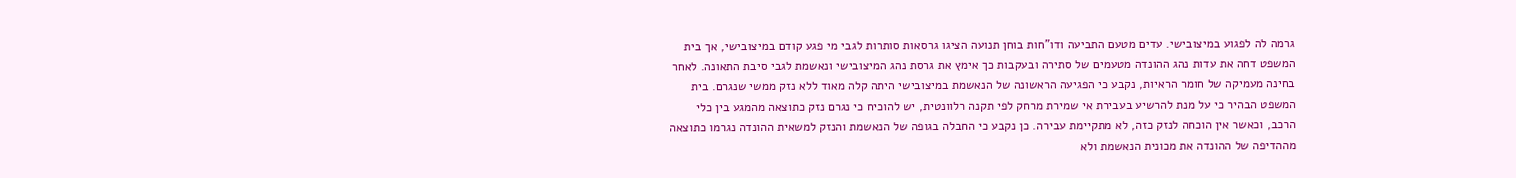גרמה לה לפגוע במיצובישי. עדים מטעם התביעה ודו"חות בוחן תנועה הציגו גרסאות סותרות לגבי מי פגע קודם במיצובישי, אך בית המשפט דחה את עדות נהג ההונדה מטעמים של סתירה ובעקבות כך אימץ את גרסת נהג המיצובישי ונאשמת לגבי סיבת התאונה. לאחר בחינה מעמיקה של חומר הראיות, נקבע כי הפגיעה הראשונה של הנאשמת במיצובישי היתה קלה מאוד ללא נזק ממשי שנגרם. בית המשפט הבהיר כי על מנת להרשיע בעבירת אי שמירת מרחק לפי תקנה רלוונטית, יש להוכיח כי נגרם נזק כתוצאה מהמגע בין כלי הרכב, וכאשר אין הוכחה לנזק כזה, לא מתקיימת עבירה. כן נקבע כי החבלה בגופה של הנאשמת והנזק למשאית ההונדה נגרמו כתוצאה מההדיפה של ההונדה את מכונית הנאשמת ולא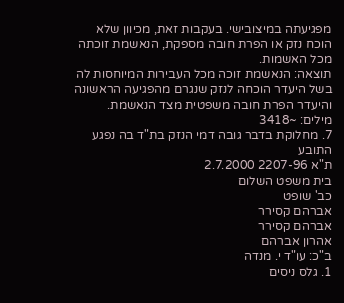מפגיעתה במיצובישי. בעקבות זאת, מכיוון שלא הוכח נזק או הפרת חובה מספקת, הנאשמת זוכתה מכל האשמות.
תוצאה: הנאשמת זוכה מכל העבירות המיוחסות לה בשל היעדר הוכחה לנזק שנגרם מהפגיעה הראשונה והיעדר הפרת חובה משפטית מצד הנאשמת.
מילים: ~3418
7. מחלוקת בדבר גובה דמי הנזק בת"ד בה נפגע התובע
ת"א 2207-96 2.7.2000
בית משפט השלום
כב' שופט
אברהם קסירר
אברהם קסירר
אהרון אברהם
ב"כ: עו"ד י. מנדה
1. גלס ניסים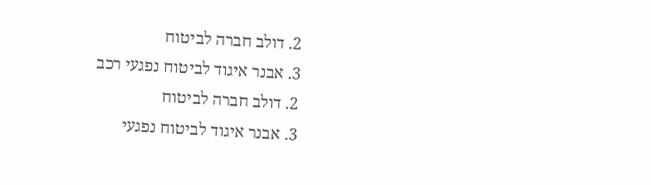2. דולב חברה לביטוח
3. אבנר איגוד לביטוח נפגעי רכב
2. דולב חברה לביטוח
3. אבנר איגוד לביטוח נפגעי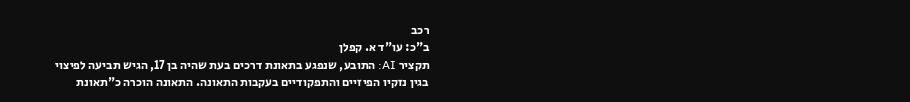רכב
ב"כ: עו"ד א. קפלן
תקציר AI: התובע, שנפגע בתאונת דרכים בעת שהיה בן 17, הגיש תביעה לפיצוי בגין נזקיו הפיזיים והתפקודיים בעקבות התאונה. התאונה הוכרה כ"תאונת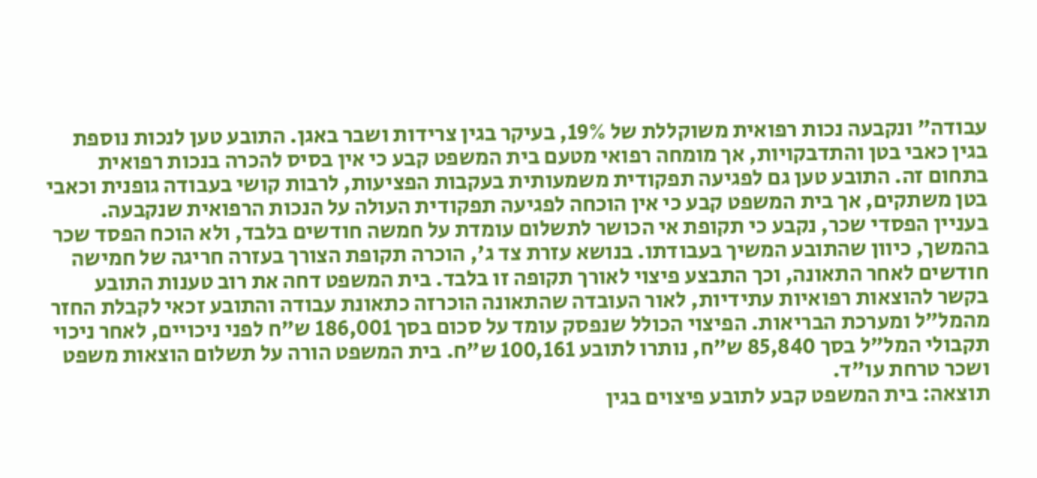עבודה" ונקבעה נכות רפואית משוקללת של 19%, בעיקר בגין צרידות ושבר באגן. התובע טען לנכות נוספת בגין כאבי בטן והתדבקויות, אך מומחה רפואי מטעם בית המשפט קבע כי אין בסיס להכרה בנכות רפואית בתחום זה. התובע טען גם לפגיעה תפקודית משמעותית בעקבות הפציעות, לרבות קושי בעבודה גופנית וכאבי בטן משתקים, אך בית המשפט קבע כי אין הוכחה לפגיעה תפקודית העולה על הנכות הרפואית שנקבעה. בעניין הפסדי שכר, נקבע כי תקופת אי הכושר לתשלום עומדת על חמשה חודשים בלבד, ולא הוכח הפסד שכר בהמשך, כיוון שהתובע המשיך בעבודתו. בנושא עזרת צד ג', הוכרה תקופת הצורך בעזרה חריגה של חמישה חודשים לאחר התאונה, וכך התבצע פיצוי לאורך תקופה זו בלבד. בית המשפט דחה את רוב טענות התובע בקשר להוצאות רפואיות עתידיות, לאור העובדה שהתאונה הוכרזה כתאונת עבודה והתובע זכאי לקבלת החזר מהמל"ל ומערכת הבריאות. הפיצוי הכולל שנפסק עומד על סכום בסך 186,001 ש"ח לפני ניכויים, לאחר ניכוי תקבולי המל"ל בסך 85,840 ש"ח, נותרו לתובע 100,161 ש"ח. בית המשפט הורה על תשלום הוצאות משפט ושכר טרחת עו"ד.
תוצאה: בית המשפט קבע לתובע פיצוים בגין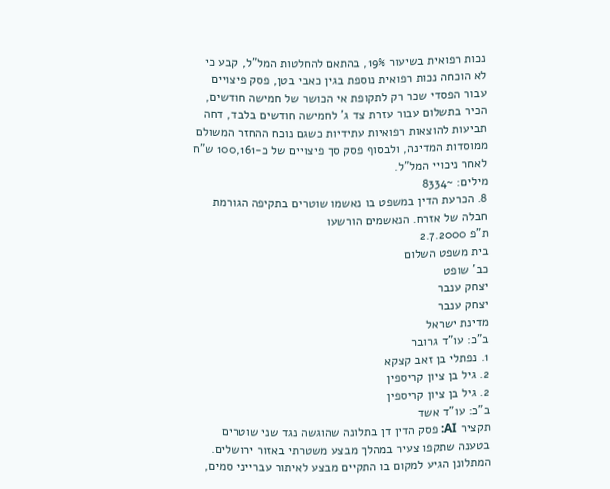נכות רפואית בשיעור 19%, בהתאם להחלטות המל"ל, קבע כי לא הוכחה נכות רפואית נוספת בגין כאבי בטן, פסק פיצויים עבור הפסדי שכר רק לתקופת אי הכושר של חמישה חודשים, הכיר בתשלום עבור עזרת צד ג' לחמישה חודשים בלבד, דחה תביעות להוצאות רפואיות עתידיות כשגם נוכח ההחזר המשולם ממוסדות המדינה, ולבסוף פסק סך פיצויים של כ-100,161 ש"ח לאחר ניכויי המל"ל.
מילים: ~8334
8. הכרעת הדין במשפט בו נאשמו שוטרים בתקיפה הגורמת חבלה של אזרח. הנאשמים הורשעו
ת"פ 2.7.2000
בית משפט השלום
כב' שופט
יצחק ענבר
יצחק ענבר
מדינת ישראל
ב"כ: עו"ד גרובר
1. נפתלי בן זאב קצקא
2. גיל בן ציון קריספין
2. גיל בן ציון קריספין
ב"כ: עו"ד אשד
תקציר AI: פסק הדין דן בתלונה שהוגשה נגד שני שוטרים בטענה שתקפו צעיר במהלך מבצע משטרתי באזור ירושלים. המתלונן הגיע למקום בו התקיים מבצע לאיתור עברייני סמים,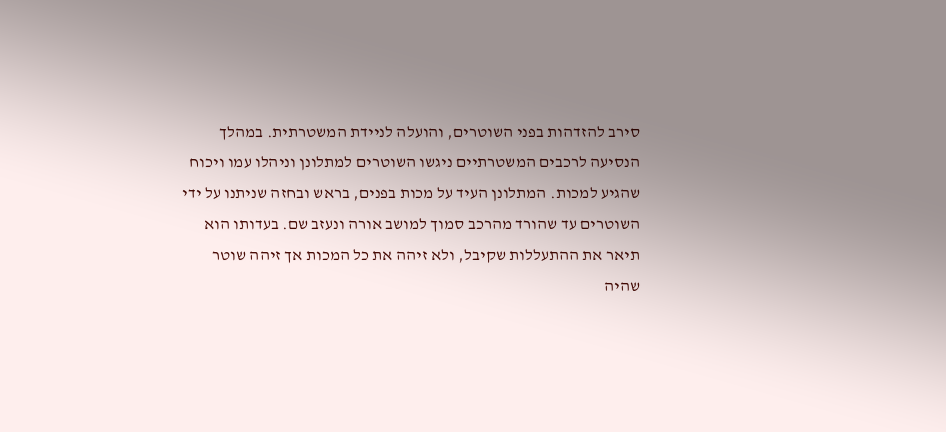סירב להזדהות בפני השוטרים, והועלה לניידת המשטרתית. במהלך הנסיעה לרכבים המשטרתיים ניגשו השוטרים למתלונן וניהלו עמו ויכוח שהגיע למכות. המתלונן העיד על מכות בפנים, בראש ובחזה שניתנו על ידי השוטרים עד שהורד מהרכב סמוך למושב אורה ונעזב שם. בעדותו הוא תיאר את ההתעללות שקיבל, ולא זיהה את כל המכות אך זיהה שוטר שהיה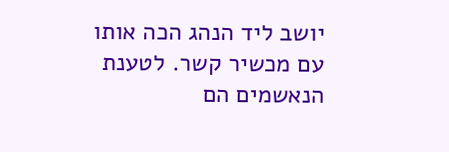יושב ליד הנהג הכה אותו עם מכשיר קשר. לטענת הנאשמים הם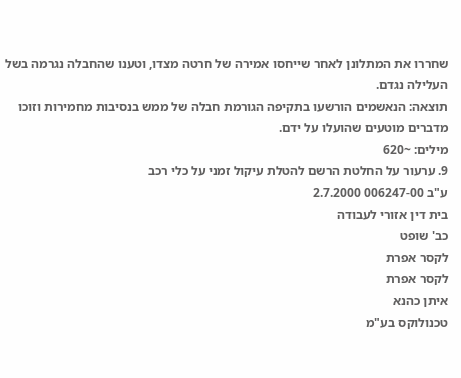שחררו את המתלונן לאחר שייחסו אמירה של חרטה מצדו, וטענו שהחבלה נגרמה בשל העלילה נגדם.
תוצאה: הנאשמים הורשעו בתקיפה הגורמת חבלה של ממש בנסיבות מחמירות וזוכו מדברים מוטעים שהועלו על ידם.
מילים: ~620
9. ערעור על החלטת הרשם להטלת עיקול זמני על כלי רכב
ע"ב 006247-00 2.7.2000
בית דין אזורי לעבודה
כב' שופט
לקסר אפרת
לקסר אפרת
איתן כהנא
טכנולוקס בע"מ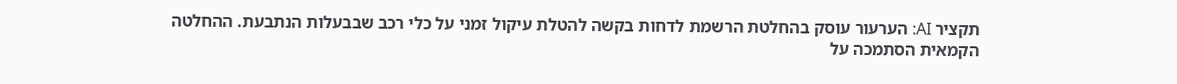תקציר AI: הערעור עוסק בהחלטת הרשמת לדחות בקשה להטלת עיקול זמני על כלי רכב שבבעלות הנתבעת. ההחלטה הקמאית הסתמכה על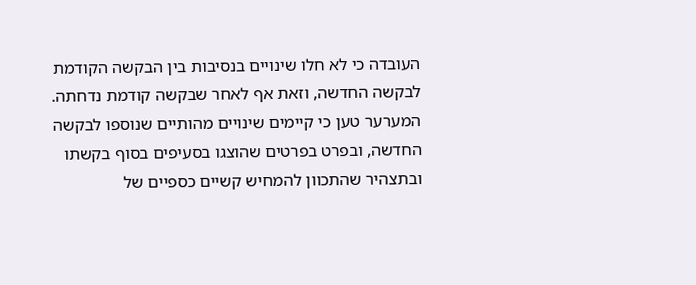העובדה כי לא חלו שינויים בנסיבות בין הבקשה הקודמת לבקשה החדשה, וזאת אף לאחר שבקשה קודמת נדחתה. המערער טען כי קיימים שינויים מהותיים שנוספו לבקשה החדשה, ובפרט בפרטים שהוצגו בסעיפים בסוף בקשתו ובתצהיר שהתכוון להמחיש קשיים כספיים של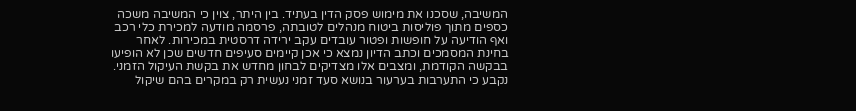המשיבה, שסכנו את מימוש פסק הדין בעתיד. בין היתר, צוין כי המשיבה משכה כספים מתוך פוליסות ביטוח מנהלים לטובתה, פרסמה מודעה למכירת כלי רכב ואף הודיעה על חופשות ופטור עובדים עקב ירידה דרסטית במכירות. לאחר בחינת המסמכים וכתב הדיון נמצא כי אכן קיימים סעיפים חדשים שכן לא הופיעו בבקשה הקודמת, ומצבים אלו מצדיקים לבחון מחדש את בקשת העיקול הזמני. נקבע כי התערבות בערעור בנושא סעד זמני נעשית רק במקרים בהם שיקול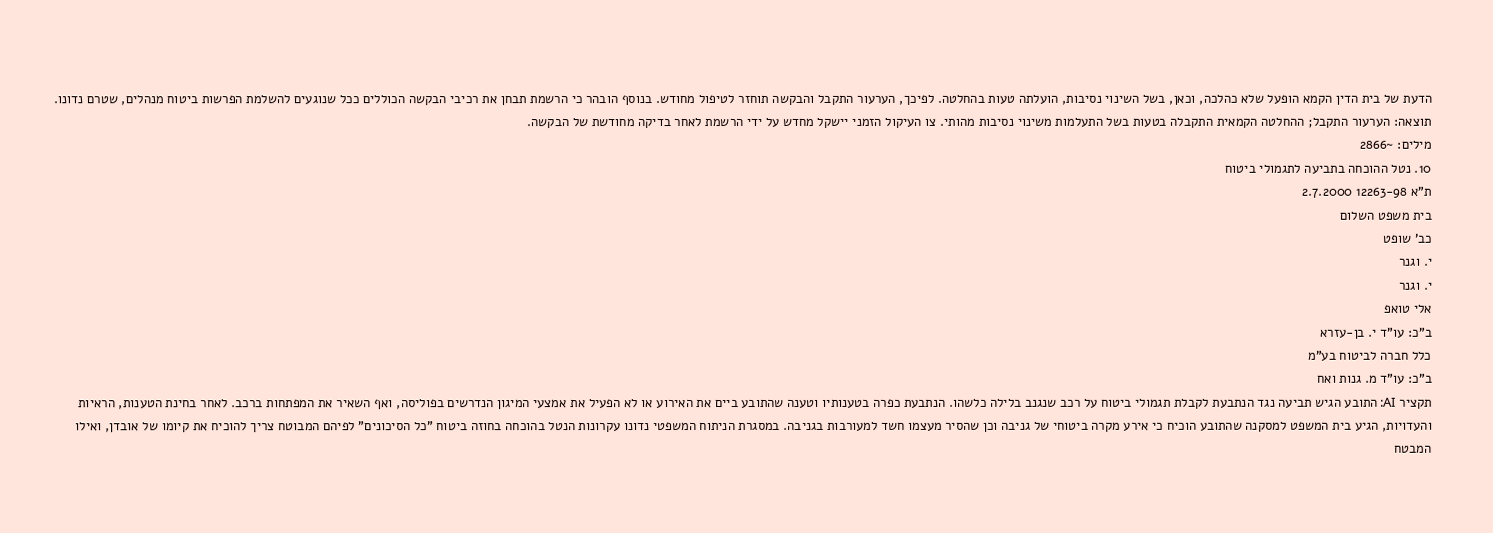הדעת של בית הדין הקמא הופעל שלא כהלכה, וכאן, בשל השינוי נסיבות, הועלתה טעות בהחלטה. לפיכך, הערעור התקבל והבקשה תוחזר לטיפול מחודש. בנוסף הובהר כי הרשמת תבחן את רכיבי הבקשה הכוללים ככל שנוגעים להשלמת הפרשות ביטוח מנהלים, שטרם נדונו.
תוצאה: הערעור התקבל; ההחלטה הקמאית התקבלה בטעות בשל התעלמות משינוי נסיבות מהותי. צו העיקול הזמני יישקל מחדש על ידי הרשמת לאחר בדיקה מחודשת של הבקשה.
מילים: ~2866
10. נטל ההוכחה בתביעה לתגמולי ביטוח
ת"א 12263-98 2.7.2000
בית משפט השלום
כב' שופט
י. וגנר
י. וגנר
אלי טואפ
ב"כ: עו"ד י. בן-עזרא
כלל חברה לביטוח בע"מ
ב"כ: עו"ד מ. גנות ואח
תקציר AI: התובע הגיש תביעה נגד הנתבעת לקבלת תגמולי ביטוח על רכב שנגנב בלילה כלשהו. הנתבעת כפרה בטענותיו וטענה שהתובע ביים את האירוע או לא הפעיל את אמצעי המיגון הנדרשים בפוליסה, ואף השאיר את המפתחות ברכב. לאחר בחינת הטענות, הראיות והעדויות, הגיע בית המשפט למסקנה שהתובע הוכיח כי אירע מקרה ביטוחי של גניבה וכן שהסיר מעצמו חשד למעורבות בגניבה. במסגרת הניתוח המשפטי נדונו עקרונות הנטל בהוכחה בחוזה ביטוח "כל הסיכונים" לפיהם המבוטח צריך להוכיח את קיומו של אובדן, ואילו המבטח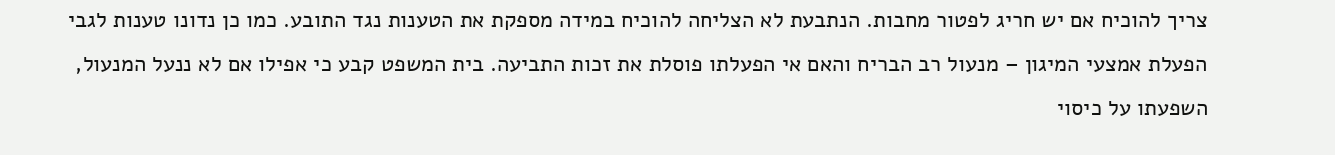צריך להוכיח אם יש חריג לפטור מחבות. הנתבעת לא הצליחה להוכיח במידה מספקת את הטענות נגד התובע. כמו כן נדונו טענות לגבי הפעלת אמצעי המיגון – מנעול רב הבריח והאם אי הפעלתו פוסלת את זכות התביעה. בית המשפט קבע כי אפילו אם לא ננעל המנעול, השפעתו על כיסוי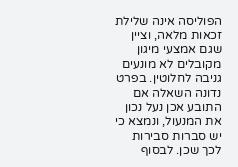הפוליסה אינה שלילת זכאות מלאה, וציין שגם אמצעי מיגון מקובלים לא מונעים גניבה לחלוטין. בפרט נדונה השאלה אם התובע אכן נעל נכון את המנעול, ונמצא כי יש סברות סבירות לכך שכן. לבסוף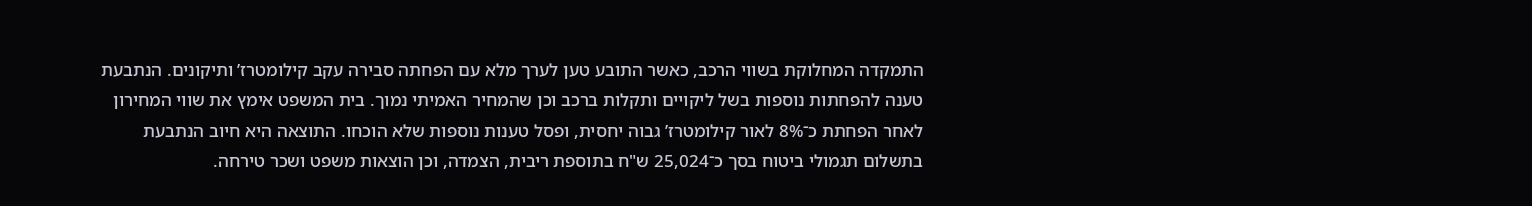התמקדה המחלוקת בשווי הרכב, כאשר התובע טען לערך מלא עם הפחתה סבירה עקב קילומטרז’ ותיקונים. הנתבעת טענה להפחתות נוספות בשל ליקויים ותקלות ברכב וכן שהמחיר האמיתי נמוך. בית המשפט אימץ את שווי המחירון לאחר הפחתת כ־8% לאור קילומטרז’ גבוה יחסית, ופסל טענות נוספות שלא הוכחו. התוצאה היא חיוב הנתבעת בתשלום תגמולי ביטוח בסך כ־25,024 ש"ח בתוספת ריבית, הצמדה, וכן הוצאות משפט ושכר טירחה.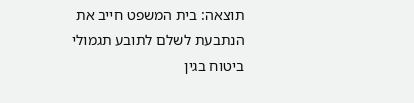תוצאה: בית המשפט חייב את הנתבעת לשלם לתובע תגמולי ביטוח בגין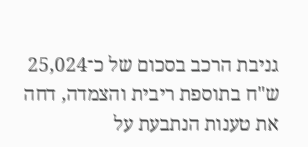גניבת הרכב בסכום של כ־25,024 ש"ח בתוספת ריבית והצמדה, דחה את טענות הנתבעת על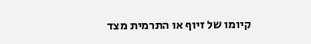קיומו של זיוף או התרמית מצד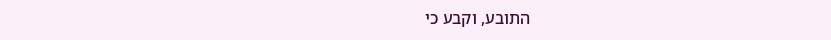התובע, וקבע כי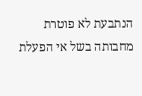הנתבעת לא פוטרת מחבותה בשל אי הפעלת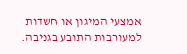אמצעי המיגון או חשדות למעורבות התובע בגניבה.